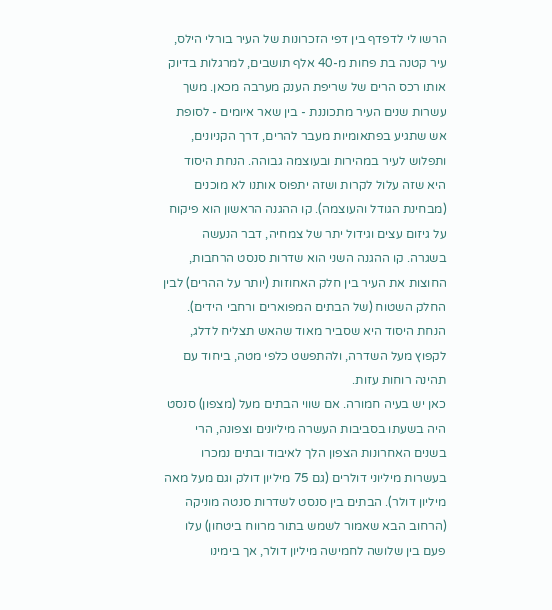הרשו לי לדפדף בין דפי הזכרונות של העיר בורלי הילס, עיר קטנה בת פחות מ-40 אלף תושבים, למרגלות בדיוק אותו רכס הרים של שריפת הענק מערבה מכאן. משך עשרות שנים העיר מתכוננת - בין שאר איומים - לסופת אש שתגיע בפתאומיות מעבר להרים, דרך הקניונים, ותפלוש לעיר במהירות ובעוצמה גבוהה. הנחת היסוד היא שזה עלול לקרות ושזה יתפוס אותנו לא מוכנים (מבחינת הגודל והעוצמה). קו ההגנה הראשון הוא פיקוח על גיזום עצים וגידול יתר של צמחיה, דבר הנעשה בשגרה. קו ההגנה השני הוא שדרות סנסט הרחבות, החוצות את העיר בין חלק האחוזות (יותר על ההרים) לבין החלק השטוח (של הבתים המפוארים ורחבי הידים). הנחת היסוד היא שסביר מאוד שהאש תצליח לדלג, לקפוץ מעל השדרה, ולהתפשט כלפי מטה, ביחוד עם תהינה רוחות עזות.
כאן יש בעיה חמורה. אם שווי הבתים מעל (מצפון) סנסט היה בשעתו בסביבות העשרה מיליונים וצפונה, הרי בשנים האחרונות הצפון הלך לאיבוד ובתים נמכרו בעשרות מיליוני דולרים (גם 75 מיליון דולק וגם מעל מאה מיליון דולר). הבתים בין סנסט לשדרות סנטה מוניקה (הרחוב הבא שאמור לשמש בתור מרווח ביטחון) עלו פעם בין שלושה לחמישה מיליון דולר, אך בימינו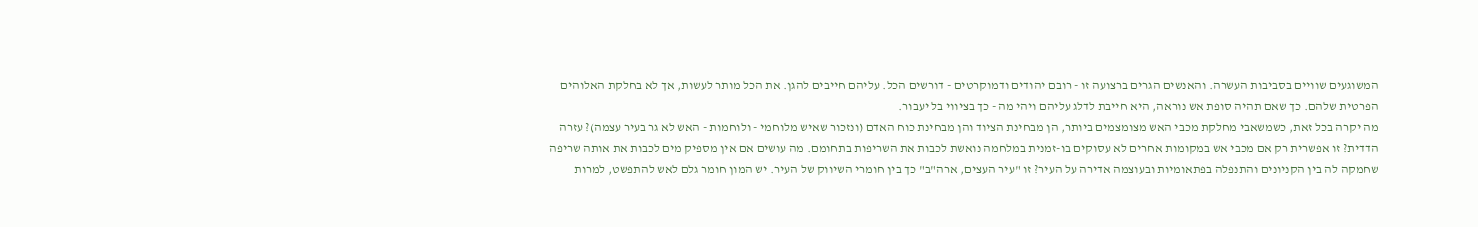המשוגעים שוויים בסביבות העשרה. והאנשים הגרים ברצועה זו - רובם יהודים ודמוקרטים - דורשים הכל. עליהם חייבים להגן. את הכל מותר לעשות, אך לא בחלקת האלוהים הפרטית שלהם. כך שאם תהיה סופת אש נוראה, היא חייבת לדלג עליהם ויהי מה - כך בציווי בל יעבור.
מה יקרה בכל זאת, כשמשאבי מחלקת מכבי האש מצומצמים ביותר, הן מבחינת הציוד והן מבחינת כוח האדם (ונזכור שאיש מלוחמי - ולוחמות - האש לא גר בעיר עצמה)? עזרה הדדית? זו אפשרית רק אם מכבי אש במקומות אחרים לא עסוקים בו-זמנית במלחמה נואשת לכבות את השריפות בתחומם. מה עושים אם אין מספיק מים לכבות את אותה שריפה שחמקה לה בין הקניונים והתנפלה בפתאומיות ובעוצמה אדירה על העיר? זו "עיר העצים, ארה"ב" כך בין חומרי השיווק של העיר. יש המון חומר גלם לאש להתפשט, למרות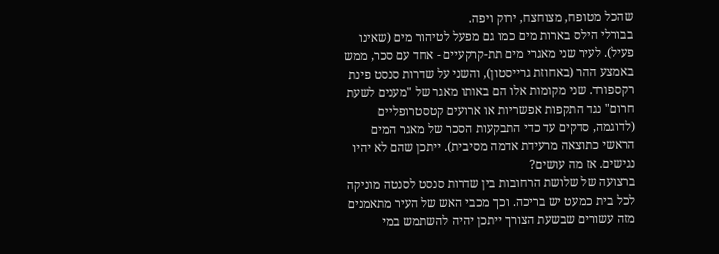שהכל מטופח, מצוחצח, ירוק ויפה.
בבורלי הילס בארות מים כמו גם מפעל לטיהור מים (שאינו פעיל). לעיר שני מאגרי מים תת-קרקעיים - אחד עם סכר, ממש באמצע ההר (באחוזת גרייסטון), והשני על שדרות סנסט פינת רקספורד. שני מקומות אלו הם באותו מאגר של "מענים לשעת חרום" נגד התקפות אפשריות או ארועים קטסטרופליים (לדוגמה, סדקים עד כדי התבקעות הסכר של מאגר המים הראשי כתוצאה מרעידת אדמה מסיבית). ייתכן שהם לא יהיו נגישים. אז מה עושים?
ברצועה של שלושת הרחובות בין שדרות סנסט לסנטה מוניקה לכל בית כמעט יש בריכה. וכך מכבי האש של העיר מתאמנים מזה עשורים שבשעת הצורך ייתכן יהיה להשתמש במי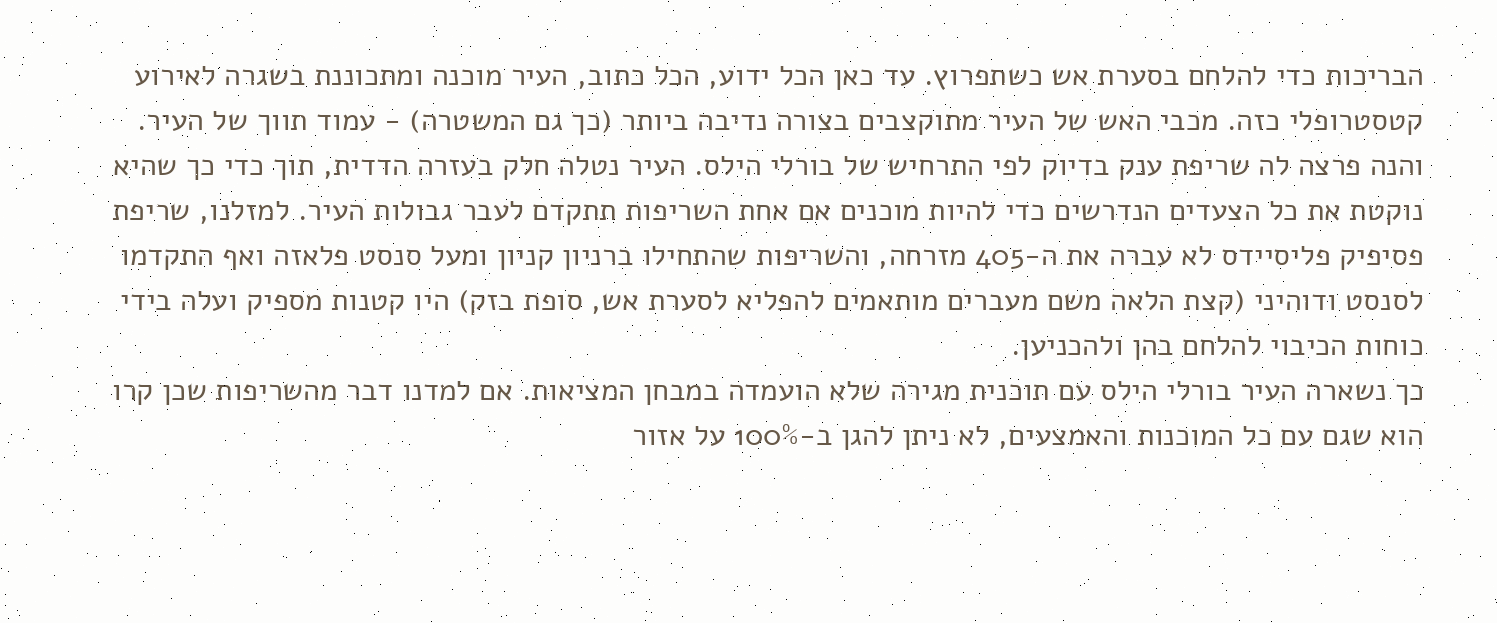הבריכות כדי להלחם בסערת אש כשתפרוץ. עד כאן הכל ידוע, הכל כתוב, העיר מוכנה ומתכוננת בשגרה לאירוע קטסטרופלי כזה. מכבי האש של העיר מתוקצבים בצורה נדיבה ביותר (כך גם המשטרה) - עמוד תווך של העיר.
והנה פרצה לה שריפת ענק בדיוק לפי התרחיש של בורלי הילס. העיר נטלה חלק בעזרה הדדית, תוך כדי כך שהיא נוקטת את כל הצעדים הנדרשים כדי להיות מוכנים אם אחת השריפות תתקדם לעבר גבולות העיר. למזלנו, שריפת פסיפיק פליסיידס לא עברה את ה-405 מזרחה, והשריפות שהתחילו ברניון קניון ומעל סנסט פלאזה ואף התקדמו לסנסט ודוהיני (קצת הלאה משם מעברים מותאמים להפליא לסערת אש, סופת בזק) היו קטנות מספיק ועלה בידי כוחות הכיבוי להלחם בהן ולהכניען.
כך נשארה העיר בורלי הילס עם תוכנית מגירה שלא הועמדה במבחן המציאות. אם למדנו דבר מהשריפות שכן קרו הוא שגם עם כל המוכנות והאמצעים, לא ניתן להגן ב-100% על אזור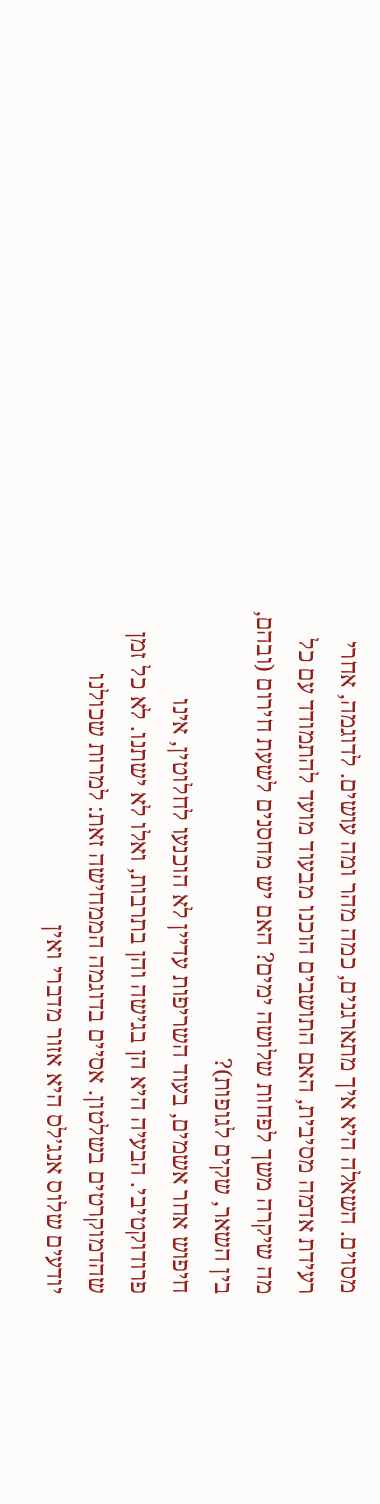מסוים. השאלה היא איך מתארגנים, כמה מהר ומה עושים. לדוגמה, אחרי רעידת אדמה מסיבית, האם התושבים הוכנו מבעוד מועד להתמודד עם כל מה שיקרה משך לפחות שלושה ימים? האם יש מחסנים לשעת חירום (ובהם, בין השאר, שקים לגופות)?
חיפוש אחר אשמים, בעוד השריפות עדיין לא הוכנעו לחלוטין, אינו פרודוקטיבי. הבעיה היא הן בגישה והן בתרבות, ואלו לא ישתנו. לא כל זמן שהדמוקרטים בשלטון. אסיים בדוגמה הממחישה זאת: למרות שכולנו יודעים שלוס אנג׳לס היא אזור מדברי ואין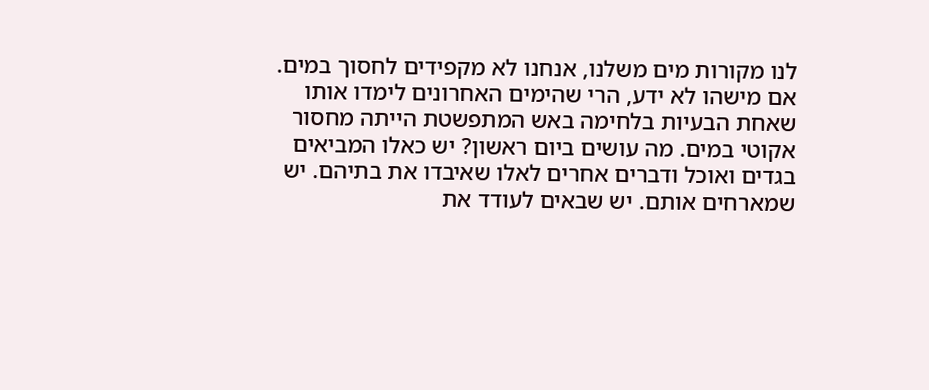לנו מקורות מים משלנו, אנחנו לא מקפידים לחסוך במים. אם מישהו לא ידע, הרי שהימים האחרונים לימדו אותו שאחת הבעיות בלחימה באש המתפשטת הייתה מחסור אקוטי במים. מה עושים ביום ראשון? יש כאלו המביאים בגדים ואוכל ודברים אחרים לאלו שאיבדו את בתיהם. יש שמארחים אותם. יש שבאים לעודד את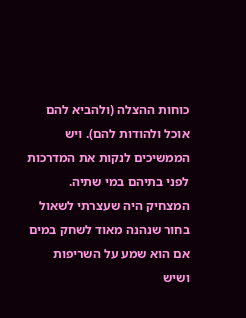כוחות ההצלה (ולהביא להם אוכל ולהודות להם). ויש הממשיכים לנקות את המדרכות לפני בתיהם במי שתיה.
המצחיק היה שעצרתי לשאול בחור שנהנה מאוד לשחק במים אם הוא שמע על השריפות ושיש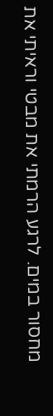מחסור במים. לרגע הרמתי את מבטי וראיתי את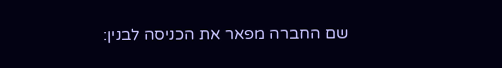שם החברה מפאר את הכניסה לבנין: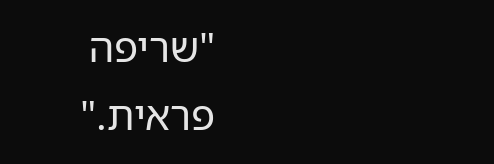"שריפה פראית."